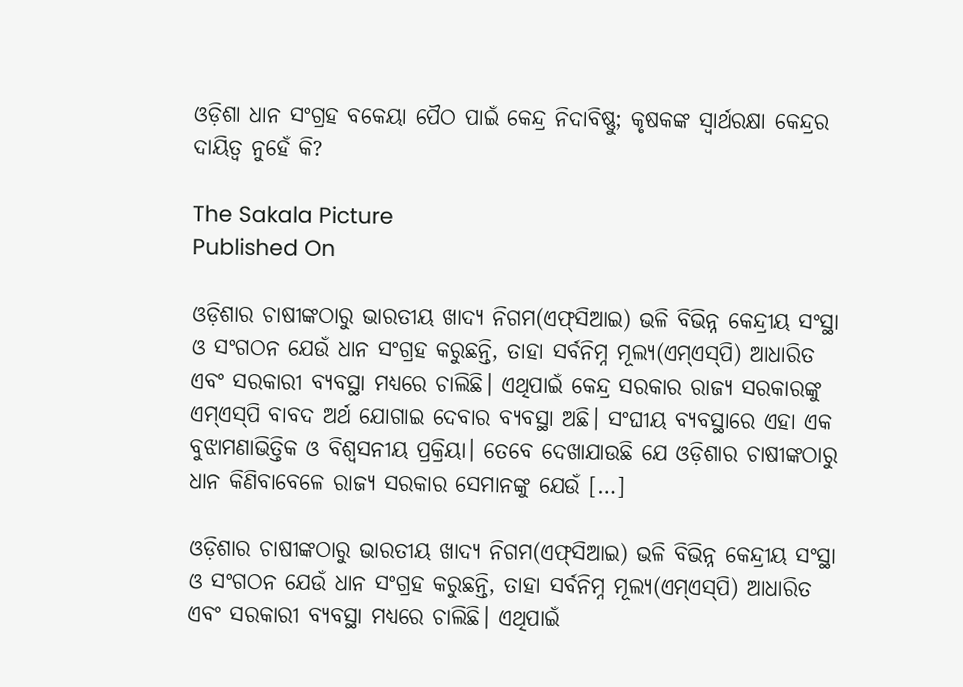ଓଡ଼ିଶା ଧାନ ସଂଗ୍ରହ ବକେୟା ପୈଠ ପାଇଁ କେନ୍ଦ୍ର ନିଦାବିଷ୍ଣୁ; କୃଷକଙ୍କ ସ୍ୱାର୍ଥରକ୍ଷା କେନ୍ଦ୍ରର ଦାୟିତ୍ୱ ନୁହେଁ କି?

The Sakala Picture
Published On

ଓଡ଼ିଶାର ଚାଷୀଙ୍କଠାରୁ ଭାରତୀୟ ଖାଦ୍ୟ ନିଗମ(ଏଫ୍‌‌ସିଆଇ) ଭଳି ବିଭିନ୍ନ କେନ୍ଦ୍ରୀୟ ସଂସ୍ଥା ଓ ସଂଗଠନ ଯେଉଁ ଧାନ ସଂଗ୍ରହ କରୁଛନ୍ତି, ତାହା ସର୍ବନିମ୍ନ ମୂଲ୍ୟ(ଏମ୍‌‌ଏସ୍‌‌ପି) ଆଧାରିତ ଏବଂ ସରକାରୀ ବ୍ୟବସ୍ଥା ମଧ୍ୟରେ ଚାଲିଛି। ଏଥିପାଇଁ କେନ୍ଦ୍ର ସରକାର ରାଜ୍ୟ ସରକାରଙ୍କୁ ଏମ୍‌‌ଏସ୍‌‌ପି ବାବଦ ଅର୍ଥ ଯୋଗାଇ ଦେବାର ବ୍ୟବସ୍ଥା ଅଛି। ସଂଘୀୟ ବ୍ୟବସ୍ଥାରେ ଏହା ଏକ ବୁଝାମଣାଭିତ୍ତିକ ଓ ବିଶ୍ୱସନୀୟ ପ୍ରକ୍ରିୟା। ତେବେ ଦେଖାଯାଉଛି ଯେ ଓଡ଼ିଶାର ଚାଷୀଙ୍କଠାରୁ ଧାନ କିଣିବାବେଳେ ରାଜ୍ୟ ସରକାର ସେମାନଙ୍କୁ ଯେଉଁ […]

ଓଡ଼ିଶାର ଚାଷୀଙ୍କଠାରୁ ଭାରତୀୟ ଖାଦ୍ୟ ନିଗମ(ଏଫ୍‌‌ସିଆଇ) ଭଳି ବିଭିନ୍ନ କେନ୍ଦ୍ରୀୟ ସଂସ୍ଥା ଓ ସଂଗଠନ ଯେଉଁ ଧାନ ସଂଗ୍ରହ କରୁଛନ୍ତି, ତାହା ସର୍ବନିମ୍ନ ମୂଲ୍ୟ(ଏମ୍‌‌ଏସ୍‌‌ପି) ଆଧାରିତ ଏବଂ ସରକାରୀ ବ୍ୟବସ୍ଥା ମଧ୍ୟରେ ଚାଲିଛି। ଏଥିପାଇଁ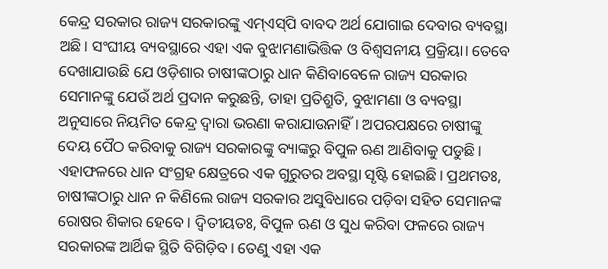କେନ୍ଦ୍ର ସରକାର ରାଜ୍ୟ ସରକାରଙ୍କୁ ଏମ୍‌‌ଏସ୍‌‌ପି ବାବଦ ଅର୍ଥ ଯୋଗାଇ ଦେବାର ବ୍ୟବସ୍ଥା ଅଛି। ସଂଘୀୟ ବ୍ୟବସ୍ଥାରେ ଏହା ଏକ ବୁଝାମଣାଭିତ୍ତିକ ଓ ବିଶ୍ୱସନୀୟ ପ୍ରକ୍ରିୟା। ତେବେ ଦେଖାଯାଉଛି ଯେ ଓଡ଼ିଶାର ଚାଷୀଙ୍କଠାରୁ ଧାନ କିଣିବାବେଳେ ରାଜ୍ୟ ସରକାର ସେମାନଙ୍କୁ ଯେଉଁ ଅର୍ଥ ପ୍ରଦାନ କରୁଛନ୍ତି, ତାହା ପ୍ରତିଶ୍ରୁତି, ବୁଝାମଣା ଓ ବ୍ୟବସ୍ଥା ଅନୁସାରେ ନିୟମିତ କେନ୍ଦ୍ର ଦ୍ୱାରା ଭରଣା କରାଯାଉନାହିଁ। ଅପରପକ୍ଷରେ ଚାଷୀଙ୍କୁ ଦେୟ ପୈଠ କରିବାକୁ ରାଜ୍ୟ ସରକାରଙ୍କୁ ବ୍ୟାଙ୍କରୁ ବିପୁଳ ଋଣ ଆଣିବାକୁ ପଡୁଛି। ଏହାଫଳରେ ଧାନ ସଂଗ୍ରହ କ୍ଷେତ୍ରରେ ଏକ ଗୁରୁତର ଅବସ୍ଥା ସୃଷ୍ଟି ହୋଇଛି। ପ୍ରଥମତଃ, ଚାଷୀଙ୍କଠାରୁ ଧାନ ନ କିଣିଲେ ରାଜ୍ୟ ସରକାର ଅସୁବିଧାରେ ପଡ଼ିବା ସହିତ ସେମାନଙ୍କ ରୋଷର ଶିକାର ହେବେ। ଦ୍ୱିତୀୟତଃ, ବିପୁଳ ଋଣ ଓ ସୁଧ କରିବା ଫଳରେ ରାଜ୍ୟ ସରକାରଙ୍କ ଆର୍ଥିକ ସ୍ଥିତି ବିଗିଡ଼ିବ। ତେଣୁ ଏହା ଏକ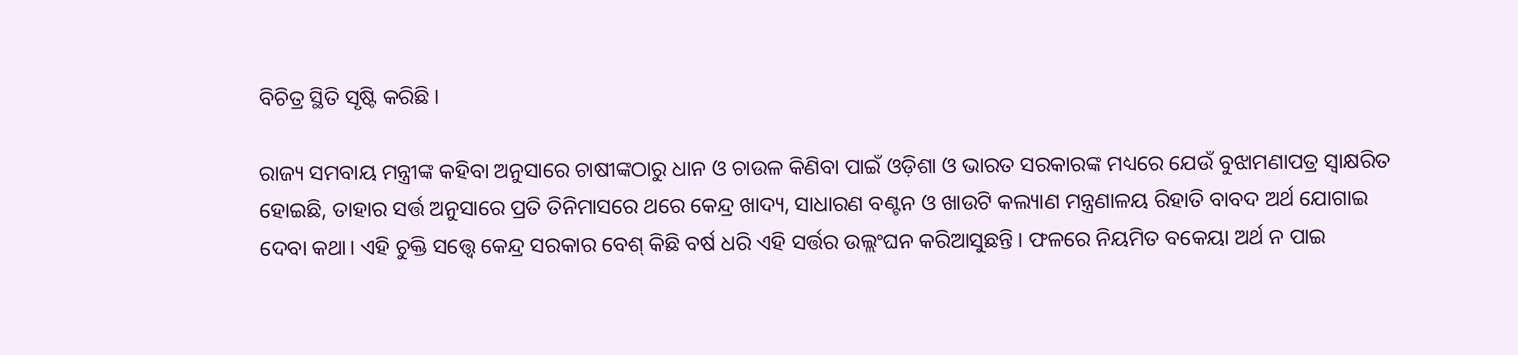ବିଚିତ୍ର ସ୍ଥିତି ସୃଷ୍ଟି କରିଛି।

ରାଜ୍ୟ ସମବାୟ ମନ୍ତ୍ରୀଙ୍କ କହିବା ଅନୁସାରେ ଚାଷୀଙ୍କଠାରୁ ଧାନ ଓ ଚାଉଳ କିଣିବା ପାଇଁ ଓଡ଼ିଶା ଓ ଭାରତ ସରକାରଙ୍କ ମଧ୍ୟରେ ଯେଉଁ ବୁଝାମଣାପତ୍ର ସ୍ୱାକ୍ଷରିତ ହୋଇଛି, ତାହାର ସର୍ତ୍ତ ଅନୁସାରେ ପ୍ରତି ତିନିମାସରେ ଥରେ କେନ୍ଦ୍ର ଖାଦ୍ୟ, ସାଧାରଣ ବଣ୍ଟନ ଓ ଖାଉଟି କଲ୍ୟାଣ ମନ୍ତ୍ରଣାଳୟ ରିହାତି ବାବଦ ଅର୍ଥ ଯୋଗାଇ ଦେବା କଥା। ଏହି ଚୁକ୍ତି ସତ୍ତ୍ବେ କେନ୍ଦ୍ର ସରକାର ବେଶ୍‌‌ କିଛି ବର୍ଷ ଧରି ଏହି ସର୍ତ୍ତର ଉଲ୍ଲଂଘନ କରିଆସୁଛନ୍ତି। ଫଳରେ ନିୟମିତ ବକେୟା ଅର୍ଥ ନ ପାଇ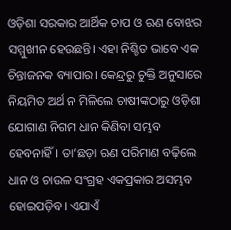ଓଡ଼ିଶା ସରକାର ଆର୍ଥିକ ଚାପ ଓ ଋଣ ବୋଝର ସମ୍ମୁଖୀନ ହେଉଛନ୍ତି। ଏହା ନିଶ୍ଚିତ ଭାବେ ଏକ ଚିନ୍ତାଜନକ ବ୍ୟାପାର। କେନ୍ଦ୍ରରୁ ଚୁକ୍ତି ଅନୁସାରେ ନିୟମିତ ଅର୍ଥ ନ ମିଳିଲେ ଚାଷୀଙ୍କଠାରୁ ଓଡ଼ିଶା ଯୋଗାଣ ନିଗମ ଧାନ କିଣିବା ସମ୍ଭବ ହେବନାହିଁ। ତା’ଛଡ଼ା ଋଣ ପରିମାଣ ବଢ଼ିଲେ ଧାନ ଓ ଚାଉଳ ସଂଗ୍ରହ ଏକପ୍ରକାର ଅସମ୍ଭବ ହୋଇପଡ଼ିବ। ଏଯାଏଁ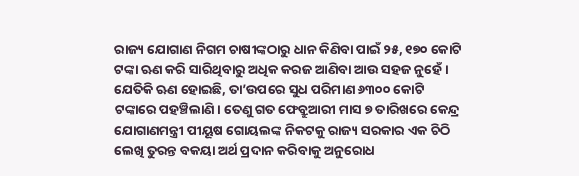ରାଜ୍ୟ ଯୋଗାଣ ନିଗମ ଚାଷୀଙ୍କଠାରୁ ଧାନ କିଣିବା ପାଇଁ ୨୫, ୧୭୦ କୋଟି ଟଙ୍କା ଋଣ କରି ସାରିଥିବାରୁ ଅଧିକ କରଜ ଆଣିବା ଆଉ ସହଜ ନୁହେଁ। ଯେତିକି ଋଣ ହୋଇଛି, ତା’ଉପରେ ସୁଧ ପରିମାଣ ୬୩୦୦ କୋଟି ଟଙ୍କାରେ ପହଞ୍ଚିଲାଣି। ତେଣୁ ଗତ ଫେବ୍ରୁଆରୀ ମାସ ୭ ତାରିଖରେ କେନ୍ଦ୍ର ଯୋଗାଣମନ୍ତ୍ରୀ ପୀୟୂଷ ଗୋୟଲଙ୍କ ନିକଟକୁ ରାଜ୍ୟ ସରକାର ଏକ ଚିଠି ଲେଖି ତୁରନ୍ତ ବକୟା ଅର୍ଥ ପ୍ରଦାନ କରିବାକୁ ଅନୁରୋଧ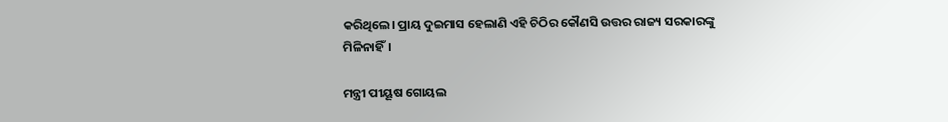କରିଥିଲେ। ପ୍ରାୟ ଦୁଇମାସ ହେଲାଣି ଏହି ଚିଠିର କୌଣସି ଉତ୍ତର ରାଜ୍ୟ ସରକାରଙ୍କୁ ମିଳିନାହିଁ।

ମନ୍ତ୍ରୀ ପୀୟୂଷ ଗୋୟଲ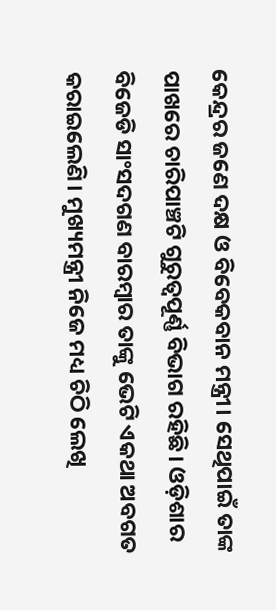କେନ୍ଦ୍ରର ଜଣେ ଦକ୍ଷ ଓ ବିବେକବାନ ମନ୍ତ୍ରୀ। ସେଥିପାଇଁ ତାଙ୍କ ପାଖରେ ଚାରିପାଞ୍ଚଟି ଗୁରୁତ୍ୱପୂର୍ଣ୍ଣ ବିଭାଗ ରହିଛି। ଓଡ଼ିଶାର ବିଜେଡି ସାଂସଦଗଣ ବାରମ୍ବାର ତାଙ୍କୁ ଭେଟି ଏକଥା ଅବଗତ କରାଇଲେଣି। ମୁଖ୍ୟମନ୍ତ୍ରୀ ନିଜେ ମଧ୍ୟ ଚିଠି ଲେଖି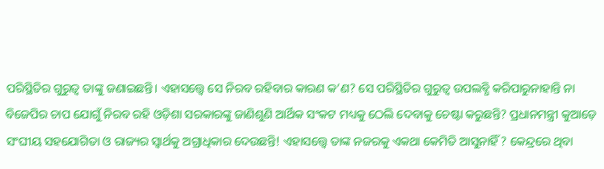ପରିସ୍ଥିତିର ଗୁରୁତ୍ୱ ତାଙ୍କୁ ଜଣାଇଛନ୍ତି। ଏହାସତ୍ତ୍ବେ ସେ ନିରବ ରହିବାର କାରଣ କ’ଣ? ସେ ପରିସ୍ଥିତିର ଗୁରୁତ୍ୱ ଉପଲବ୍ଧି କରିପାରୁନାହାନ୍ତି ନା ବିଜେପିର ଚାପ ଯୋଗୁଁ ନିରବ ରହି ଓଡ଼ିଶା ସରକାରଙ୍କୁ ଜାଣିଶୁଣି ଆର୍ଥିକ ସଂକଟ ମଧ୍ୟକୁ ଠେଲି ଦେବାକୁ ଚେଷ୍ଟା କରୁଛନ୍ତି? ପ୍ରଧାନମନ୍ତ୍ରୀ କୁଆଡ଼େ ସଂଘୀୟ ସହଯୋଗିତା ଓ ରାଜ୍ୟର ସ୍ୱାର୍ଥକୁ ଅଗ୍ରାଧିକାର ଦେଉଛନ୍ତି! ଏହାସତ୍ତ୍ବେ ତାଙ୍କ ନଜରକୁ ଏକଥା କେମିତି ଆସୁନାହିଁ? କେନ୍ଦ୍ରରେ ଥିବା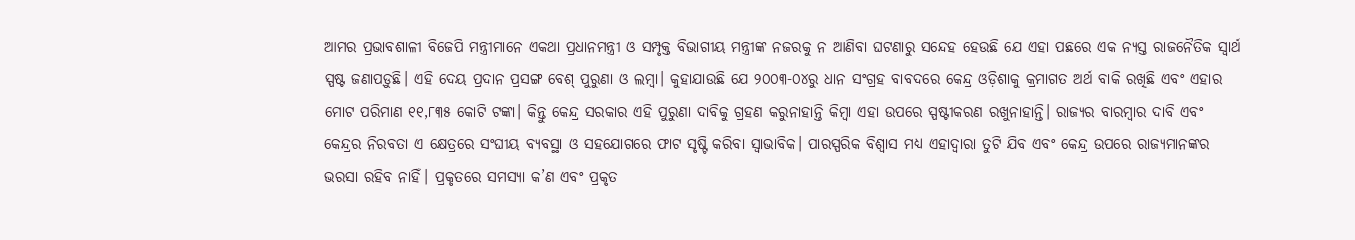ଆମର ପ୍ରଭାବଶାଳୀ ବିଜେପି ମନ୍ତ୍ରୀମାନେ ଏକଥା ପ୍ରଧାନମନ୍ତ୍ରୀ ଓ ସମ୍ପୃକ୍ତ ବିଭାଗୀୟ ମନ୍ତ୍ରୀଙ୍କ ନଜରକୁ ନ ଆଣିବା ଘଟଣାରୁ ସନ୍ଦେହ ହେଉଛି ଯେ ଏହା ପଛରେ ଏକ ନ୍ୟସ୍ତ ରାଜନୈତିକ ସ୍ୱାର୍ଥ ସ୍ପଷ୍ଟ ଜଣାପଡ଼ୁଛି। ଏହି ଦେୟ ପ୍ରଦାନ ପ୍ରସଙ୍ଗ ବେଶ୍‌‌ ପୁରୁଣା ଓ ଲମ୍ବା। କୁହାଯାଉଛି ଯେ ୨୦୦୩-୦୪ରୁ ଧାନ ସଂଗ୍ରହ ବାବଦରେ କେନ୍ଦ୍ର ଓଡ଼ିଶାକୁ କ୍ରମାଗତ ଅର୍ଥ ବାକି ରଖିଛି ଏବଂ ଏହାର ମୋଟ ପରିମାଣ ୧୧,୮୩୫ କୋଟି ଟଙ୍କା। କିନ୍ତୁ କେନ୍ଦ୍ର ସରକାର ଏହି ପୁରୁଣା ଦାବିକୁ ଗ୍ରହଣ କରୁନାହାନ୍ତି କିମ୍ବା ଏହା ଉପରେ ସ୍ପଷ୍ଟୀକରଣ ରଖୁନାହାନ୍ତି। ରାଜ୍ୟର ବାରମ୍ବାର ଦାବି ଏବଂ କେନ୍ଦ୍ରର ନିରବତା ଏ କ୍ଷେତ୍ରରେ ସଂଘୀୟ ବ୍ୟବସ୍ଥା ଓ ସହଯୋଗରେ ଫାଟ ସୃଷ୍ଟି କରିବା ସ୍ୱାଭାବିକ। ପାରସ୍ପରିକ ବିଶ୍ୱାସ ମଧ୍ୟ ଏହାଦ୍ୱାରା ତୁଟି ଯିବ ଏବଂ କେନ୍ଦ୍ର ଉପରେ ରାଜ୍ୟମାନଙ୍କର ଭରସା ରହିବ ନାହିଁ। ପ୍ରକୃତରେ ସମସ୍ୟା କ’ଣ ଏବଂ ପ୍ରକୃତ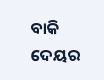ବାକି ଦେୟର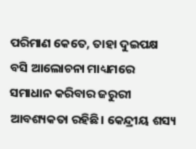ପରିମାଣ କେତେ, ତାହା ଦୁଇପକ୍ଷ ବସି ଆଲୋଚନା ମାଧ୍ୟମରେ ସମାଧାନ କରିବାର ଜରୁରୀ ଆବଶ୍ୟକତା ରହିଛି। କେନ୍ଦ୍ରୀୟ ଶସ୍ୟ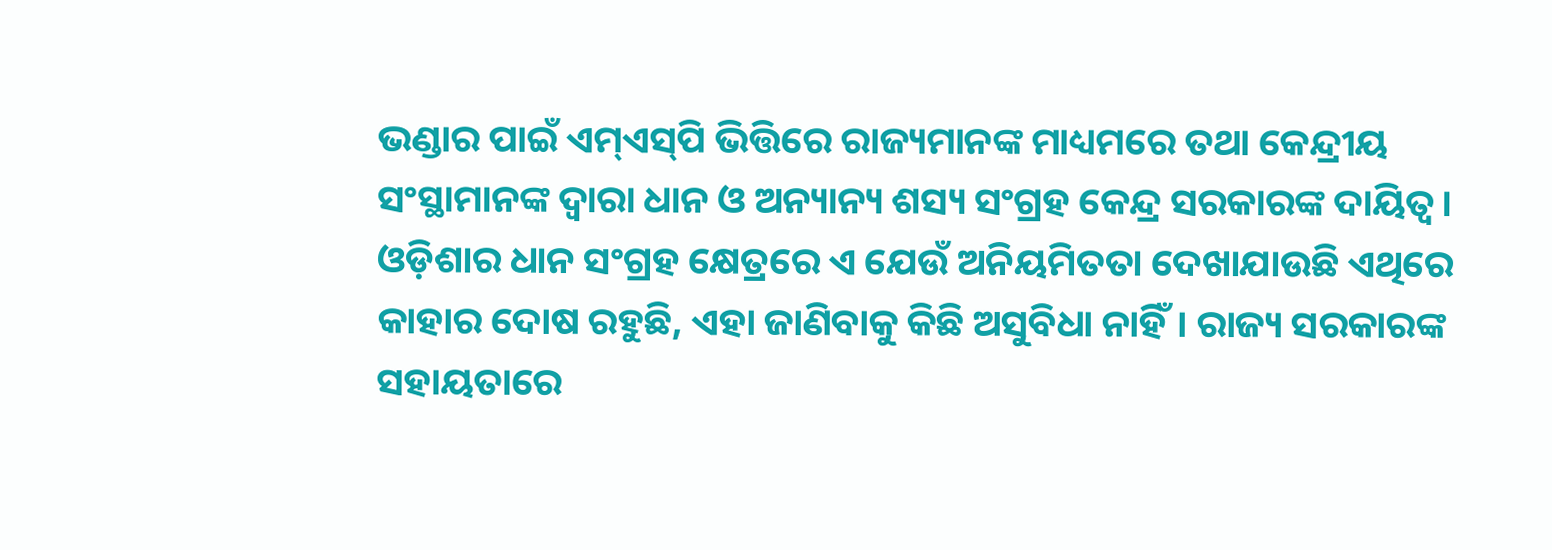ଭଣ୍ଡାର ପାଇଁ ଏମ୍‌‌ଏସ୍‌‌ପି ଭିତ୍ତିରେ ରାଜ୍ୟମାନଙ୍କ ମାଧ୍ୟମରେ ତଥା କେନ୍ଦ୍ରୀୟ ସଂସ୍ଥାମାନଙ୍କ ଦ୍ୱାରା ଧାନ ଓ ଅନ୍ୟାନ୍ୟ ଶସ୍ୟ ସଂଗ୍ରହ କେନ୍ଦ୍ର ସରକାରଙ୍କ ଦାୟିତ୍ୱ। ଓଡ଼ିଶାର ଧାନ ସଂଗ୍ରହ କ୍ଷେତ୍ରରେ ଏ ଯେଉଁ ଅନିୟମିତତା ଦେଖାଯାଉଛି ଏଥିରେ କାହାର ଦୋଷ ରହୁଛି, ଏହା ଜାଣିବାକୁ କିଛି ଅସୁବିଧା ନାହିଁ। ରାଜ୍ୟ ସରକାରଙ୍କ ସହାୟତାରେ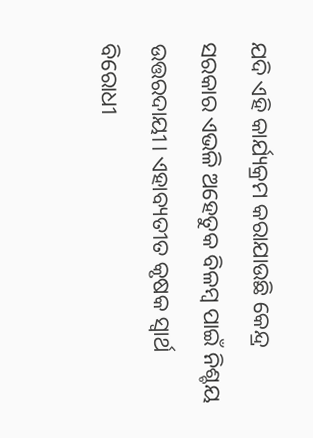ଯଦି ଏହି କାର୍ଯ୍ୟକ୍ରମ କରାଯାଉଛି କେନ୍ଦ୍ର ସରକାର ଏଭଳି ଅହେତୁକ ବିଳମ୍ବ ପାଇଁ ନିଶ୍ଚୟ ଉତ୍ତରଦାୟୀ। ଏହାବ୍ୟତୀତ କୃଷକ ସ୍ୱାର୍ଥ ବିରୋଧୀ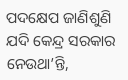ପଦକ୍ଷେପ ଜାଣିଶୁଣି ଯଦି କେନ୍ଦ୍ର ସରକାର ନେଉଥା’ନ୍ତି,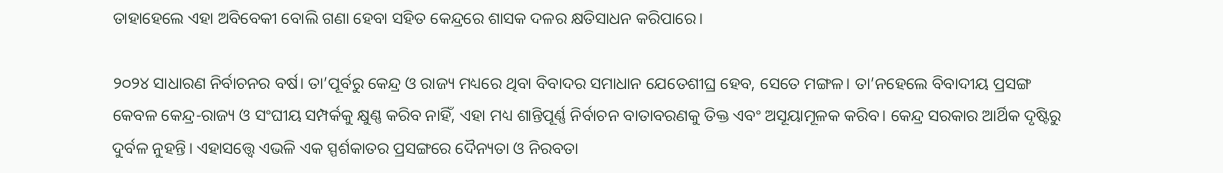ତାହାହେଲେ ଏହା ଅବିବେକୀ ବୋଲି ଗଣା ହେବା ସହିତ କେନ୍ଦ୍ରରେ ଶାସକ ଦଳର କ୍ଷତିସାଧନ କରିପାରେ।

୨୦୨୪ ସାଧାରଣ ନିର୍ବାଚନର ବର୍ଷ। ତା’ପୂର୍ବରୁ କେନ୍ଦ୍ର ଓ ରାଜ୍ୟ ମଧ୍ୟରେ ଥିବା ବିବାଦର ସମାଧାନ ଯେତେଶୀଘ୍ର ହେବ, ସେତେ ମଙ୍ଗଳ। ତା’ନହେଲେ ବିବାଦୀୟ ପ୍ରସଙ୍ଗ କେବଳ କେନ୍ଦ୍ର-ରାଜ୍ୟ ଓ ସଂଘୀୟ ସମ୍ପର୍କକୁ କ୍ଷୁଣ୍ଣ କରିବ ନାହିଁ, ଏହା ମଧ୍ୟ ଶାନ୍ତିପୂର୍ଣ୍ଣ ନିର୍ବାଚନ ବାତାବରଣକୁ ତିକ୍ତ ଏବଂ ଅସୂୟାମୂଳକ କରିବ। କେନ୍ଦ୍ର ସରକାର ଆର୍ଥିକ ଦୃଷ୍ଟିରୁ ଦୁର୍ବଳ ନୁହନ୍ତି। ଏହାସତ୍ତ୍ବେ ଏଭଳି ଏକ ସ୍ପର୍ଶକାତର ପ୍ରସଙ୍ଗରେ ଦୈନ୍ୟତା ଓ ନିରବତା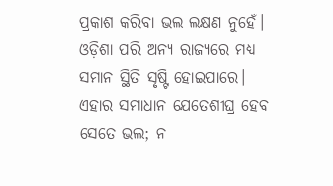ପ୍ରକାଶ କରିବା ଭଲ ଲକ୍ଷଣ ନୁହେଁ। ଓଡ଼ିଶା ପରି ଅନ୍ୟ ରାଜ୍ୟରେ ମଧ୍ୟ ସମାନ ସ୍ଥିତି ସୃଷ୍ଟି ହୋଇପାରେ। ଏହାର ସମାଧାନ ଯେତେଶୀଘ୍ର ହେବ ସେତେ ଭଲ; ନ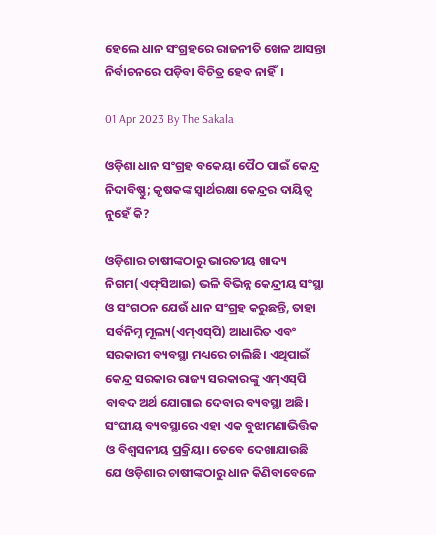ହେଲେ ଧାନ ସଂଗ୍ରହରେ ରାଜନୀତି ଖେଳ ଆସନ୍ତା ନିର୍ବାଚନରେ ପଡ଼ିବା ବିଚିତ୍ର ହେବ ନାହିଁ।

01 Apr 2023 By The Sakala

ଓଡ଼ିଶା ଧାନ ସଂଗ୍ରହ ବକେୟା ପୈଠ ପାଇଁ କେନ୍ଦ୍ର ନିଦାବିଷ୍ଣୁ; କୃଷକଙ୍କ ସ୍ୱାର୍ଥରକ୍ଷା କେନ୍ଦ୍ରର ଦାୟିତ୍ୱ ନୁହେଁ କି?

ଓଡ଼ିଶାର ଚାଷୀଙ୍କଠାରୁ ଭାରତୀୟ ଖାଦ୍ୟ ନିଗମ(ଏଫ୍‌‌ସିଆଇ) ଭଳି ବିଭିନ୍ନ କେନ୍ଦ୍ରୀୟ ସଂସ୍ଥା ଓ ସଂଗଠନ ଯେଉଁ ଧାନ ସଂଗ୍ରହ କରୁଛନ୍ତି, ତାହା ସର୍ବନିମ୍ନ ମୂଲ୍ୟ(ଏମ୍‌‌ଏସ୍‌‌ପି) ଆଧାରିତ ଏବଂ ସରକାରୀ ବ୍ୟବସ୍ଥା ମଧ୍ୟରେ ଚାଲିଛି। ଏଥିପାଇଁ କେନ୍ଦ୍ର ସରକାର ରାଜ୍ୟ ସରକାରଙ୍କୁ ଏମ୍‌‌ଏସ୍‌‌ପି ବାବଦ ଅର୍ଥ ଯୋଗାଇ ଦେବାର ବ୍ୟବସ୍ଥା ଅଛି। ସଂଘୀୟ ବ୍ୟବସ୍ଥାରେ ଏହା ଏକ ବୁଝାମଣାଭିତ୍ତିକ ଓ ବିଶ୍ୱସନୀୟ ପ୍ରକ୍ରିୟା। ତେବେ ଦେଖାଯାଉଛି ଯେ ଓଡ଼ିଶାର ଚାଷୀଙ୍କଠାରୁ ଧାନ କିଣିବାବେଳେ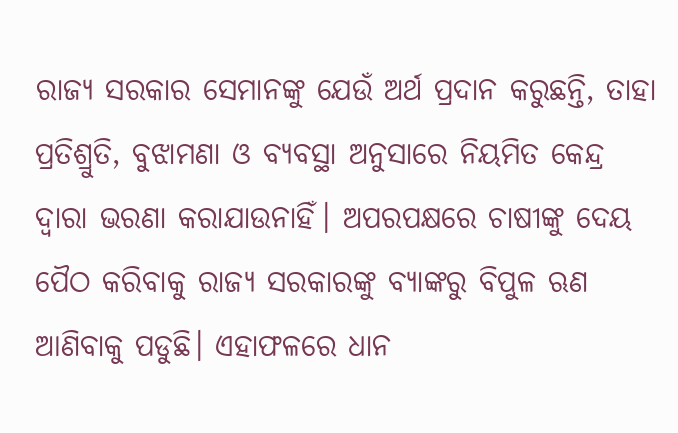ରାଜ୍ୟ ସରକାର ସେମାନଙ୍କୁ ଯେଉଁ ଅର୍ଥ ପ୍ରଦାନ କରୁଛନ୍ତି, ତାହା ପ୍ରତିଶ୍ରୁତି, ବୁଝାମଣା ଓ ବ୍ୟବସ୍ଥା ଅନୁସାରେ ନିୟମିତ କେନ୍ଦ୍ର ଦ୍ୱାରା ଭରଣା କରାଯାଉନାହିଁ। ଅପରପକ୍ଷରେ ଚାଷୀଙ୍କୁ ଦେୟ ପୈଠ କରିବାକୁ ରାଜ୍ୟ ସରକାରଙ୍କୁ ବ୍ୟାଙ୍କରୁ ବିପୁଳ ଋଣ ଆଣିବାକୁ ପଡୁଛି। ଏହାଫଳରେ ଧାନ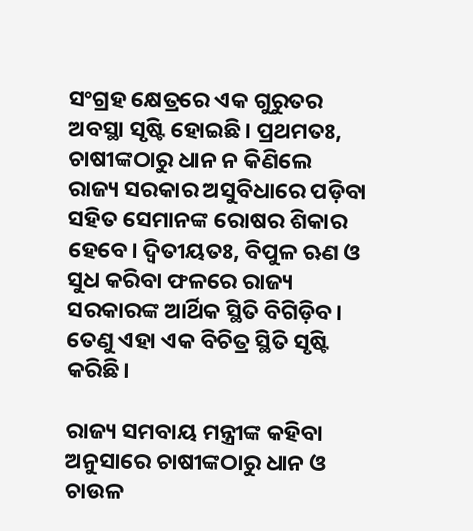ସଂଗ୍ରହ କ୍ଷେତ୍ରରେ ଏକ ଗୁରୁତର ଅବସ୍ଥା ସୃଷ୍ଟି ହୋଇଛି। ପ୍ରଥମତଃ, ଚାଷୀଙ୍କଠାରୁ ଧାନ ନ କିଣିଲେ ରାଜ୍ୟ ସରକାର ଅସୁବିଧାରେ ପଡ଼ିବା ସହିତ ସେମାନଙ୍କ ରୋଷର ଶିକାର ହେବେ। ଦ୍ୱିତୀୟତଃ, ବିପୁଳ ଋଣ ଓ ସୁଧ କରିବା ଫଳରେ ରାଜ୍ୟ ସରକାରଙ୍କ ଆର୍ଥିକ ସ୍ଥିତି ବିଗିଡ଼ିବ। ତେଣୁ ଏହା ଏକ ବିଚିତ୍ର ସ୍ଥିତି ସୃଷ୍ଟି କରିଛି।

ରାଜ୍ୟ ସମବାୟ ମନ୍ତ୍ରୀଙ୍କ କହିବା ଅନୁସାରେ ଚାଷୀଙ୍କଠାରୁ ଧାନ ଓ ଚାଉଳ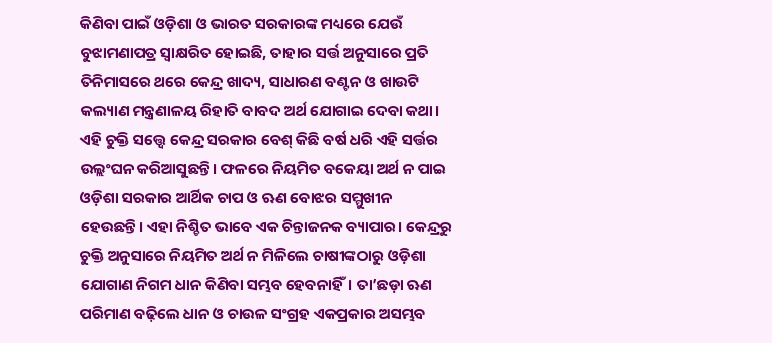କିଣିବା ପାଇଁ ଓଡ଼ିଶା ଓ ଭାରତ ସରକାରଙ୍କ ମଧ୍ୟରେ ଯେଉଁ ବୁଝାମଣାପତ୍ର ସ୍ୱାକ୍ଷରିତ ହୋଇଛି, ତାହାର ସର୍ତ୍ତ ଅନୁସାରେ ପ୍ରତି ତିନିମାସରେ ଥରେ କେନ୍ଦ୍ର ଖାଦ୍ୟ, ସାଧାରଣ ବଣ୍ଟନ ଓ ଖାଉଟି କଲ୍ୟାଣ ମନ୍ତ୍ରଣାଳୟ ରିହାତି ବାବଦ ଅର୍ଥ ଯୋଗାଇ ଦେବା କଥା। ଏହି ଚୁକ୍ତି ସତ୍ତ୍ବେ କେନ୍ଦ୍ର ସରକାର ବେଶ୍‌‌ କିଛି ବର୍ଷ ଧରି ଏହି ସର୍ତ୍ତର ଉଲ୍ଲଂଘନ କରିଆସୁଛନ୍ତି। ଫଳରେ ନିୟମିତ ବକେୟା ଅର୍ଥ ନ ପାଇ ଓଡ଼ିଶା ସରକାର ଆର୍ଥିକ ଚାପ ଓ ଋଣ ବୋଝର ସମ୍ମୁଖୀନ ହେଉଛନ୍ତି। ଏହା ନିଶ୍ଚିତ ଭାବେ ଏକ ଚିନ୍ତାଜନକ ବ୍ୟାପାର। କେନ୍ଦ୍ରରୁ ଚୁକ୍ତି ଅନୁସାରେ ନିୟମିତ ଅର୍ଥ ନ ମିଳିଲେ ଚାଷୀଙ୍କଠାରୁ ଓଡ଼ିଶା ଯୋଗାଣ ନିଗମ ଧାନ କିଣିବା ସମ୍ଭବ ହେବନାହିଁ। ତା’ଛଡ଼ା ଋଣ ପରିମାଣ ବଢ଼ିଲେ ଧାନ ଓ ଚାଉଳ ସଂଗ୍ରହ ଏକପ୍ରକାର ଅସମ୍ଭବ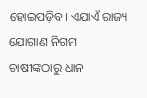ହୋଇପଡ଼ିବ। ଏଯାଏଁ ରାଜ୍ୟ ଯୋଗାଣ ନିଗମ ଚାଷୀଙ୍କଠାରୁ ଧାନ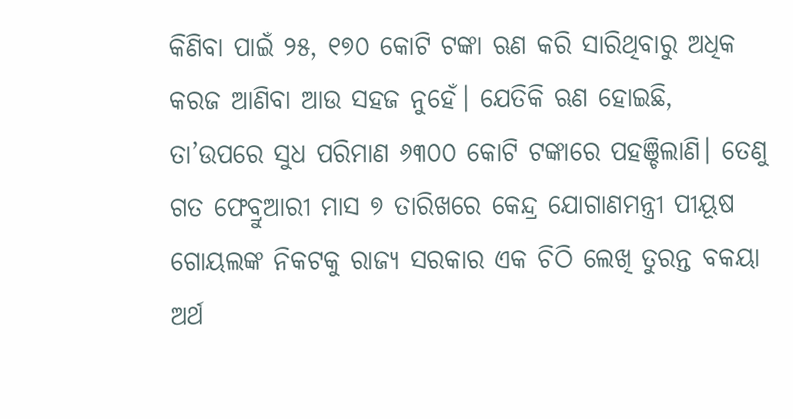କିଣିବା ପାଇଁ ୨୫, ୧୭୦ କୋଟି ଟଙ୍କା ଋଣ କରି ସାରିଥିବାରୁ ଅଧିକ କରଜ ଆଣିବା ଆଉ ସହଜ ନୁହେଁ। ଯେତିକି ଋଣ ହୋଇଛି, ତା’ଉପରେ ସୁଧ ପରିମାଣ ୬୩୦୦ କୋଟି ଟଙ୍କାରେ ପହଞ୍ଚିଲାଣି। ତେଣୁ ଗତ ଫେବ୍ରୁଆରୀ ମାସ ୭ ତାରିଖରେ କେନ୍ଦ୍ର ଯୋଗାଣମନ୍ତ୍ରୀ ପୀୟୂଷ ଗୋୟଲଙ୍କ ନିକଟକୁ ରାଜ୍ୟ ସରକାର ଏକ ଚିଠି ଲେଖି ତୁରନ୍ତ ବକୟା ଅର୍ଥ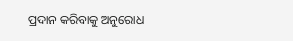ପ୍ରଦାନ କରିବାକୁ ଅନୁରୋଧ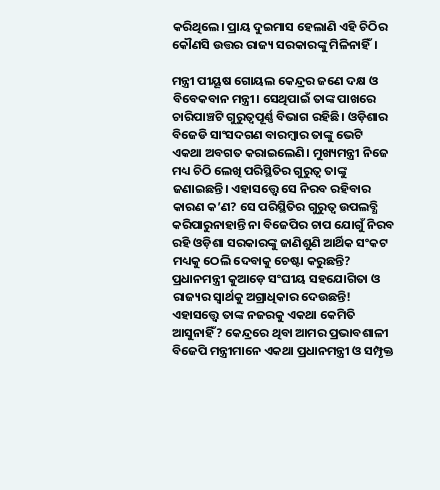କରିଥିଲେ। ପ୍ରାୟ ଦୁଇମାସ ହେଲାଣି ଏହି ଚିଠିର କୌଣସି ଉତ୍ତର ରାଜ୍ୟ ସରକାରଙ୍କୁ ମିଳିନାହିଁ।

ମନ୍ତ୍ରୀ ପୀୟୂଷ ଗୋୟଲ କେନ୍ଦ୍ରର ଜଣେ ଦକ୍ଷ ଓ ବିବେକବାନ ମନ୍ତ୍ରୀ। ସେଥିପାଇଁ ତାଙ୍କ ପାଖରେ ଚାରିପାଞ୍ଚଟି ଗୁରୁତ୍ୱପୂର୍ଣ୍ଣ ବିଭାଗ ରହିଛି। ଓଡ଼ିଶାର ବିଜେଡି ସାଂସଦଗଣ ବାରମ୍ବାର ତାଙ୍କୁ ଭେଟି ଏକଥା ଅବଗତ କରାଇଲେଣି। ମୁଖ୍ୟମନ୍ତ୍ରୀ ନିଜେ ମଧ୍ୟ ଚିଠି ଲେଖି ପରିସ୍ଥିତିର ଗୁରୁତ୍ୱ ତାଙ୍କୁ ଜଣାଇଛନ୍ତି। ଏହାସତ୍ତ୍ବେ ସେ ନିରବ ରହିବାର କାରଣ କ’ଣ? ସେ ପରିସ୍ଥିତିର ଗୁରୁତ୍ୱ ଉପଲବ୍ଧି କରିପାରୁନାହାନ୍ତି ନା ବିଜେପିର ଚାପ ଯୋଗୁଁ ନିରବ ରହି ଓଡ଼ିଶା ସରକାରଙ୍କୁ ଜାଣିଶୁଣି ଆର୍ଥିକ ସଂକଟ ମଧ୍ୟକୁ ଠେଲି ଦେବାକୁ ଚେଷ୍ଟା କରୁଛନ୍ତି? ପ୍ରଧାନମନ୍ତ୍ରୀ କୁଆଡ଼େ ସଂଘୀୟ ସହଯୋଗିତା ଓ ରାଜ୍ୟର ସ୍ୱାର୍ଥକୁ ଅଗ୍ରାଧିକାର ଦେଉଛନ୍ତି! ଏହାସତ୍ତ୍ବେ ତାଙ୍କ ନଜରକୁ ଏକଥା କେମିତି ଆସୁନାହିଁ? କେନ୍ଦ୍ରରେ ଥିବା ଆମର ପ୍ରଭାବଶାଳୀ ବିଜେପି ମନ୍ତ୍ରୀମାନେ ଏକଥା ପ୍ରଧାନମନ୍ତ୍ରୀ ଓ ସମ୍ପୃକ୍ତ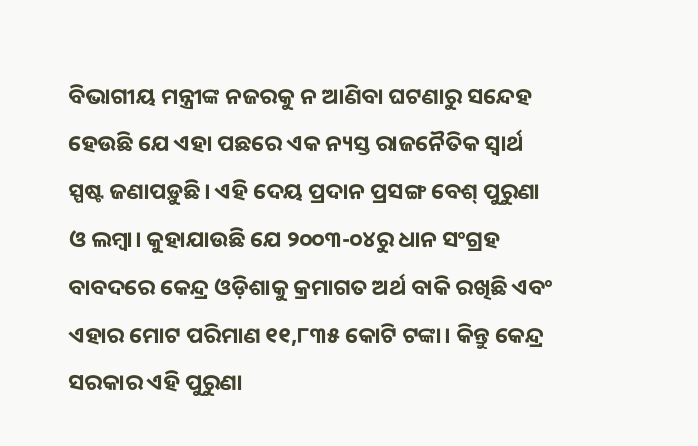ବିଭାଗୀୟ ମନ୍ତ୍ରୀଙ୍କ ନଜରକୁ ନ ଆଣିବା ଘଟଣାରୁ ସନ୍ଦେହ ହେଉଛି ଯେ ଏହା ପଛରେ ଏକ ନ୍ୟସ୍ତ ରାଜନୈତିକ ସ୍ୱାର୍ଥ ସ୍ପଷ୍ଟ ଜଣାପଡ଼ୁଛି। ଏହି ଦେୟ ପ୍ରଦାନ ପ୍ରସଙ୍ଗ ବେଶ୍‌‌ ପୁରୁଣା ଓ ଲମ୍ବା। କୁହାଯାଉଛି ଯେ ୨୦୦୩-୦୪ରୁ ଧାନ ସଂଗ୍ରହ ବାବଦରେ କେନ୍ଦ୍ର ଓଡ଼ିଶାକୁ କ୍ରମାଗତ ଅର୍ଥ ବାକି ରଖିଛି ଏବଂ ଏହାର ମୋଟ ପରିମାଣ ୧୧,୮୩୫ କୋଟି ଟଙ୍କା। କିନ୍ତୁ କେନ୍ଦ୍ର ସରକାର ଏହି ପୁରୁଣା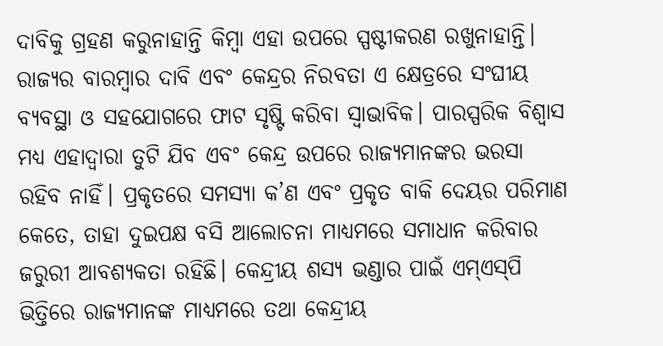ଦାବିକୁ ଗ୍ରହଣ କରୁନାହାନ୍ତି କିମ୍ବା ଏହା ଉପରେ ସ୍ପଷ୍ଟୀକରଣ ରଖୁନାହାନ୍ତି। ରାଜ୍ୟର ବାରମ୍ବାର ଦାବି ଏବଂ କେନ୍ଦ୍ରର ନିରବତା ଏ କ୍ଷେତ୍ରରେ ସଂଘୀୟ ବ୍ୟବସ୍ଥା ଓ ସହଯୋଗରେ ଫାଟ ସୃଷ୍ଟି କରିବା ସ୍ୱାଭାବିକ। ପାରସ୍ପରିକ ବିଶ୍ୱାସ ମଧ୍ୟ ଏହାଦ୍ୱାରା ତୁଟି ଯିବ ଏବଂ କେନ୍ଦ୍ର ଉପରେ ରାଜ୍ୟମାନଙ୍କର ଭରସା ରହିବ ନାହିଁ। ପ୍ରକୃତରେ ସମସ୍ୟା କ’ଣ ଏବଂ ପ୍ରକୃତ ବାକି ଦେୟର ପରିମାଣ କେତେ, ତାହା ଦୁଇପକ୍ଷ ବସି ଆଲୋଚନା ମାଧ୍ୟମରେ ସମାଧାନ କରିବାର ଜରୁରୀ ଆବଶ୍ୟକତା ରହିଛି। କେନ୍ଦ୍ରୀୟ ଶସ୍ୟ ଭଣ୍ଡାର ପାଇଁ ଏମ୍‌‌ଏସ୍‌‌ପି ଭିତ୍ତିରେ ରାଜ୍ୟମାନଙ୍କ ମାଧ୍ୟମରେ ତଥା କେନ୍ଦ୍ରୀୟ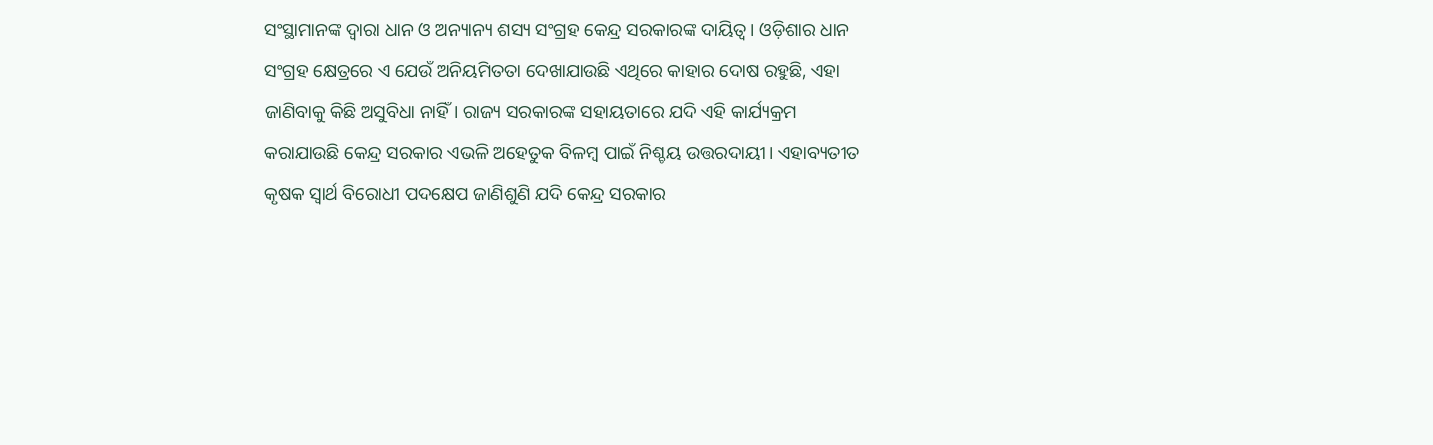ସଂସ୍ଥାମାନଙ୍କ ଦ୍ୱାରା ଧାନ ଓ ଅନ୍ୟାନ୍ୟ ଶସ୍ୟ ସଂଗ୍ରହ କେନ୍ଦ୍ର ସରକାରଙ୍କ ଦାୟିତ୍ୱ। ଓଡ଼ିଶାର ଧାନ ସଂଗ୍ରହ କ୍ଷେତ୍ରରେ ଏ ଯେଉଁ ଅନିୟମିତତା ଦେଖାଯାଉଛି ଏଥିରେ କାହାର ଦୋଷ ରହୁଛି, ଏହା ଜାଣିବାକୁ କିଛି ଅସୁବିଧା ନାହିଁ। ରାଜ୍ୟ ସରକାରଙ୍କ ସହାୟତାରେ ଯଦି ଏହି କାର୍ଯ୍ୟକ୍ରମ କରାଯାଉଛି କେନ୍ଦ୍ର ସରକାର ଏଭଳି ଅହେତୁକ ବିଳମ୍ବ ପାଇଁ ନିଶ୍ଚୟ ଉତ୍ତରଦାୟୀ। ଏହାବ୍ୟତୀତ କୃଷକ ସ୍ୱାର୍ଥ ବିରୋଧୀ ପଦକ୍ଷେପ ଜାଣିଶୁଣି ଯଦି କେନ୍ଦ୍ର ସରକାର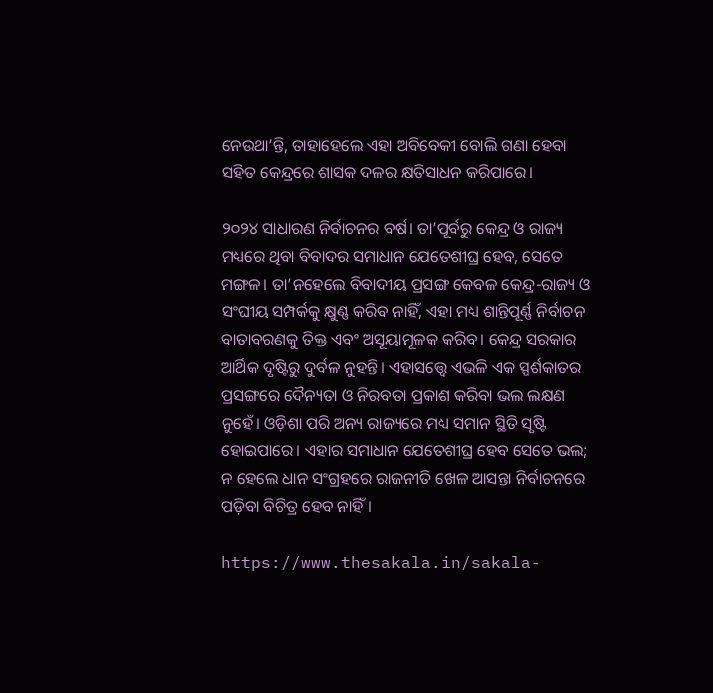ନେଉଥା’ନ୍ତି, ତାହାହେଲେ ଏହା ଅବିବେକୀ ବୋଲି ଗଣା ହେବା ସହିତ କେନ୍ଦ୍ରରେ ଶାସକ ଦଳର କ୍ଷତିସାଧନ କରିପାରେ।

୨୦୨୪ ସାଧାରଣ ନିର୍ବାଚନର ବର୍ଷ। ତା’ପୂର୍ବରୁ କେନ୍ଦ୍ର ଓ ରାଜ୍ୟ ମଧ୍ୟରେ ଥିବା ବିବାଦର ସମାଧାନ ଯେତେଶୀଘ୍ର ହେବ, ସେତେ ମଙ୍ଗଳ। ତା’ନହେଲେ ବିବାଦୀୟ ପ୍ରସଙ୍ଗ କେବଳ କେନ୍ଦ୍ର-ରାଜ୍ୟ ଓ ସଂଘୀୟ ସମ୍ପର୍କକୁ କ୍ଷୁଣ୍ଣ କରିବ ନାହିଁ, ଏହା ମଧ୍ୟ ଶାନ୍ତିପୂର୍ଣ୍ଣ ନିର୍ବାଚନ ବାତାବରଣକୁ ତିକ୍ତ ଏବଂ ଅସୂୟାମୂଳକ କରିବ। କେନ୍ଦ୍ର ସରକାର ଆର୍ଥିକ ଦୃଷ୍ଟିରୁ ଦୁର୍ବଳ ନୁହନ୍ତି। ଏହାସତ୍ତ୍ବେ ଏଭଳି ଏକ ସ୍ପର୍ଶକାତର ପ୍ରସଙ୍ଗରେ ଦୈନ୍ୟତା ଓ ନିରବତା ପ୍ରକାଶ କରିବା ଭଲ ଲକ୍ଷଣ ନୁହେଁ। ଓଡ଼ିଶା ପରି ଅନ୍ୟ ରାଜ୍ୟରେ ମଧ୍ୟ ସମାନ ସ୍ଥିତି ସୃଷ୍ଟି ହୋଇପାରେ। ଏହାର ସମାଧାନ ଯେତେଶୀଘ୍ର ହେବ ସେତେ ଭଲ; ନ ହେଲେ ଧାନ ସଂଗ୍ରହରେ ରାଜନୀତି ଖେଳ ଆସନ୍ତା ନିର୍ବାଚନରେ ପଡ଼ିବା ବିଚିତ୍ର ହେବ ନାହିଁ।

https://www.thesakala.in/sakala-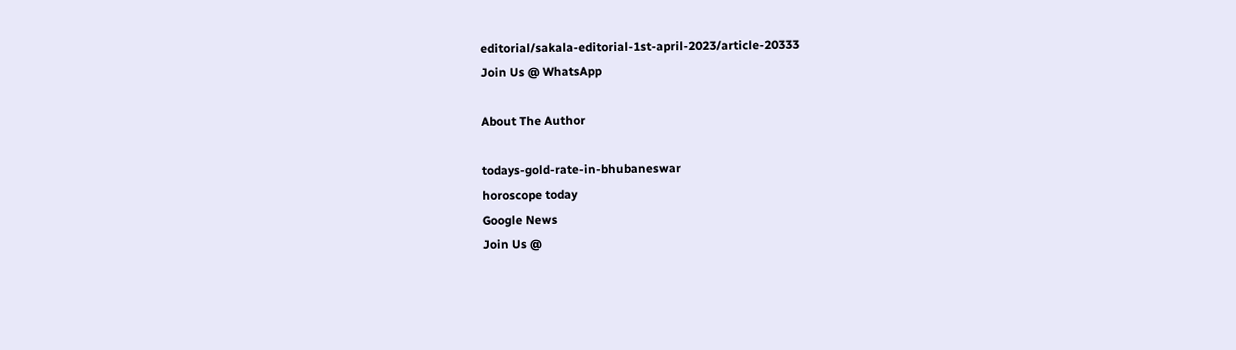editorial/sakala-editorial-1st-april-2023/article-20333
Join Us @ WhatsApp

About The Author

todays-gold-rate-in-bhubaneswar
horoscope today
Google News
Join Us @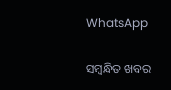WhatsApp

ସମ୍ବନ୍ଧିତ ଖବର